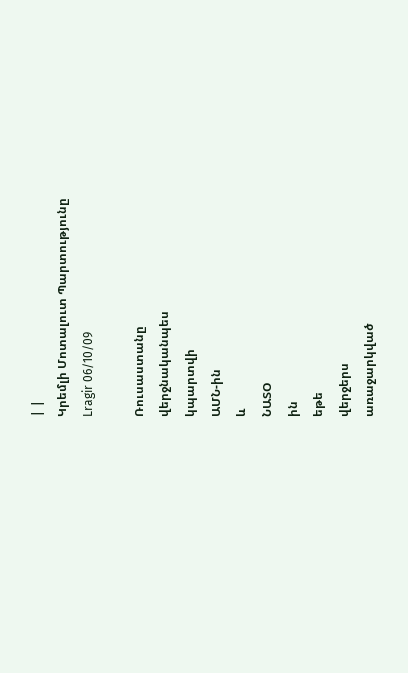| |
Կրեմլի Մոտալուտ Պարտությունը
Lragir 06/10/09

Ռուսաստանը
վերջնականպես
կպարտվի
ԱՄՆ-ին
և
ՆԱՏՕ
ին
եթե
վերջերս
առաջարկված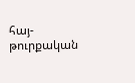հայ-թուրքական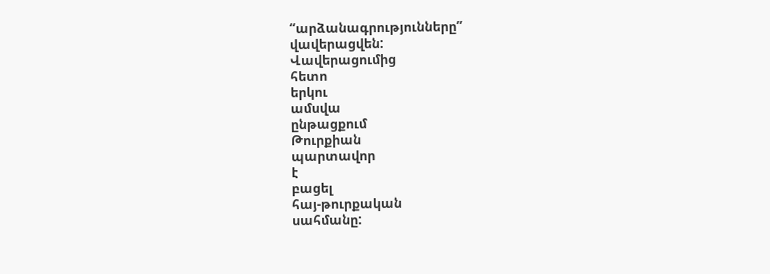“արձանագրությունները”
վավերացվեն:
Վավերացումից
հետո
երկու
ամսվա
ընթացքում
Թուրքիան
պարտավոր
է
բացել
հայ-թուրքական
սահմանը: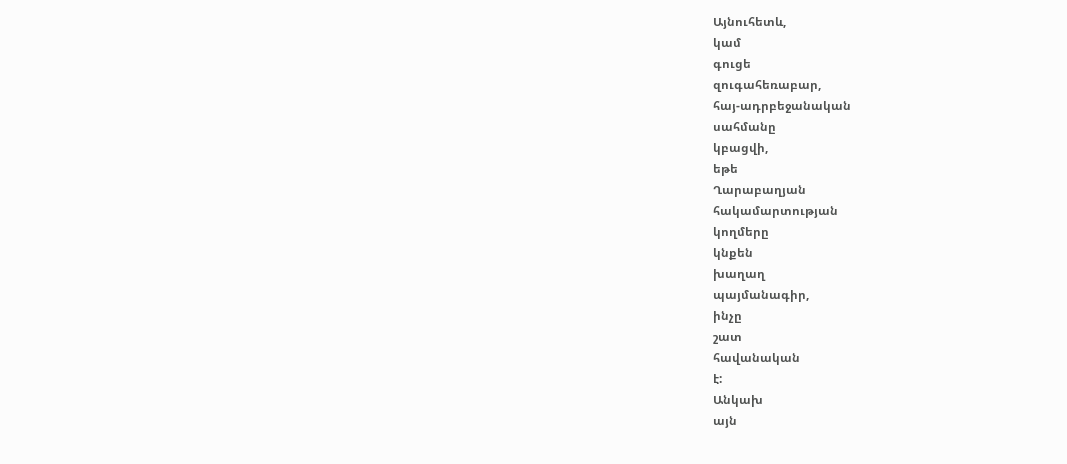Այնուհետև,
կամ
գուցե
զուգահեռաբար,
հայ-ադրբեջանական
սահմանը
կբացվի,
եթե
Ղարաբաղյան
հակամարտության
կողմերը
կնքեն
խաղաղ
պայմանագիր,
ինչը
շատ
հավանական
է:
Անկախ
այն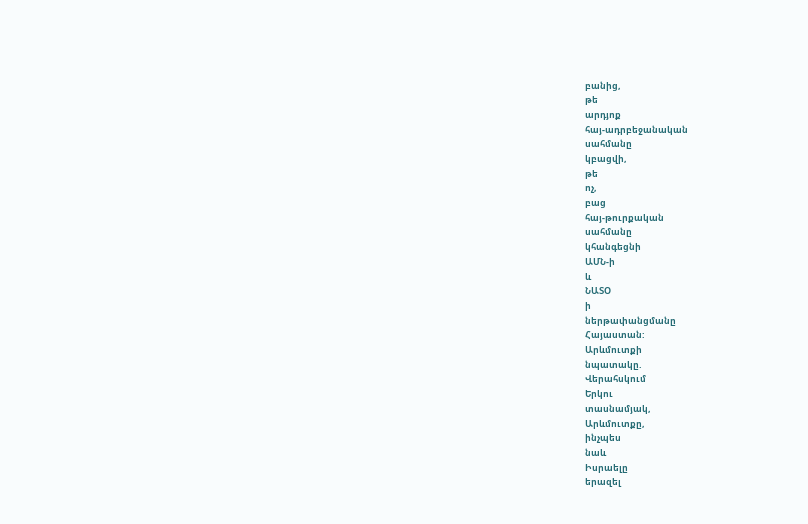բանից,
թե
արդյոք
հայ-ադրբեջանական
սահմանը
կբացվի,
թե
ոչ,
բաց
հայ-թուրքական
սահմանը
կհանգեցնի
ԱՄՆ-ի
և
ՆԱՏՕ
ի
ներթափանցմանը
Հայաստան:
Արևմուտքի
նպատակը.
Վերահսկում
Երկու
տասնամյակ,
Արևմուտքը,
ինչպես
նաև
Իսրաելը
երազել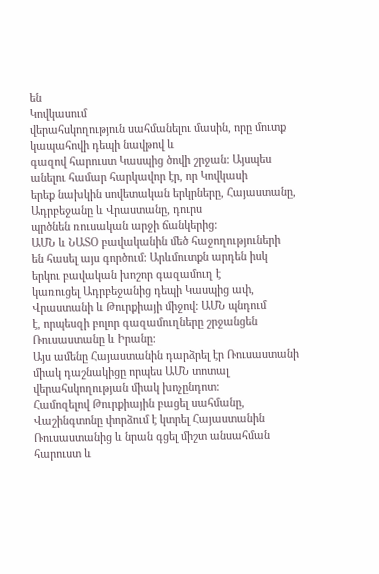են
Կովկասում
վերահսկողություն սահմանելու մասին, որը մուտք կապահովի դեպի նավթով և
գազով հարուստ Կասպից ծովի շրջան: Այսպես անելու համար հարկավոր էր, որ Կովկասի
երեք նախկին սովետական երկրները, Հայաստանը, Ադրբեջանը և Վրաստանը, դուրս
պրծնեն ռուսական արջի ճանկերից:
ԱՄՆ և ՆԱՏՕ բավականին մեծ հաջողություների
են հասել այս գործում: Արևմուտքն արդեն իսկ երկու բավական խոշոր գազամուղ է
կառուցել Ադրբեջանից դեպի Կասպից ափ, Վրաստանի և Թուրքիայի միջով: ԱՄՆ պնդում
է, որպեսզի բոլոր գազամուղները շրջանցեն Ռուսաստանը և Իրանը:
Այս ամենը Հայաստանին դարձրել էր Ռուսաստանի միակ դաշնակիցը որպես ԱՄՆ տոտալ
վերահսկողության միակ խոչընդոտ:
Համոզելով Թուրքիային բացել սահմանը,
Վաշինգտոնը փորձում է կտրել Հայաստանին Ռուսաստանից և նրան գցել միշտ անսահման
հարուստ և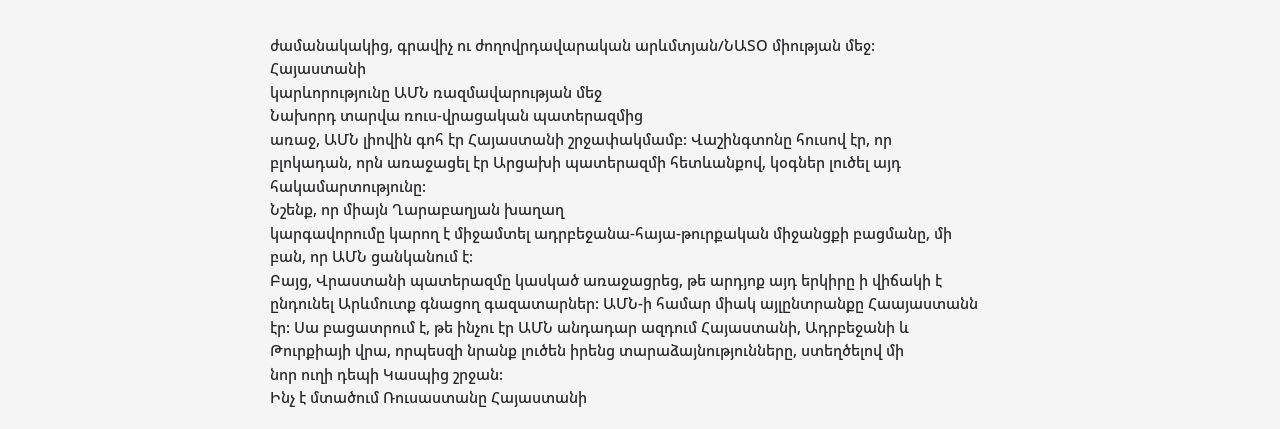ժամանակակից, գրավիչ ու ժողովրդավարական արևմտյան/ՆԱՏՕ միության մեջ:
Հայաստանի
կարևորությունը ԱՄՆ ռազմավարության մեջ
Նախորդ տարվա ռուս-վրացական պատերազմից
առաջ, ԱՄՆ լիովին գոհ էր Հայաստանի շրջափակմամբ: Վաշինգտոնը հուսով էր, որ
բլոկադան, որն առաջացել էր Արցախի պատերազմի հետևանքով, կօգներ լուծել այդ
հակամարտությունը:
Նշենք, որ միայն Ղարաբաղյան խաղաղ
կարգավորումը կարող է միջամտել ադրբեջանա-հայա-թուրքական միջանցքի բացմանը, մի
բան, որ ԱՄՆ ցանկանում է:
Բայց, Վրաստանի պատերազմը կասկած առաջացրեց, թե արդյոք այդ երկիրը ի վիճակի է
ընդունել Արևմուտք գնացող գազատարներ: ԱՄՆ-ի համար միակ այլընտրանքը Հաայաստանն
էր: Սա բացատրում է, թե ինչու էր ԱՄՆ անդադար ազդում Հայաստանի, Ադրբեջանի և
Թուրքիայի վրա, որպեսզի նրանք լուծեն իրենց տարաձայնությունները, ստեղծելով մի
նոր ուղի դեպի Կասպից շրջան:
Ինչ է մտածում Ռուսաստանը Հայաստանի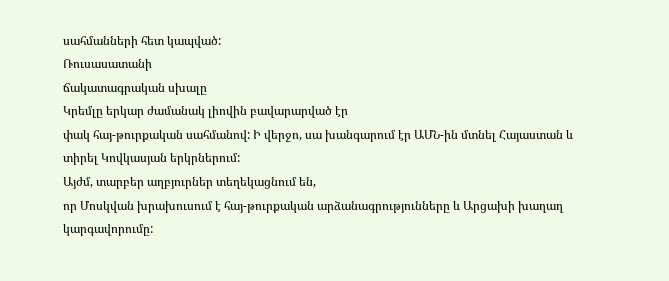սահմանների հետ կապված:
Ռուսասատանի
ճակատագրական սխալը
Կրեմլը երկար ժամանակ լիովին բավարարված էր
փակ հայ-թուրքական սահմանով: Ի վերջո, սա խանգարում էր ԱՄՆ-ին մտնել Հայաստան և
տիրել Կովկասյան երկրներում:
Այժմ, տարբեր աղբյուրներ տեղեկացնում են,
որ Մոսկվան խրախուսում է հայ-թուրքական արձանագրությունները և Արցախի խաղաղ
կարգավորումը: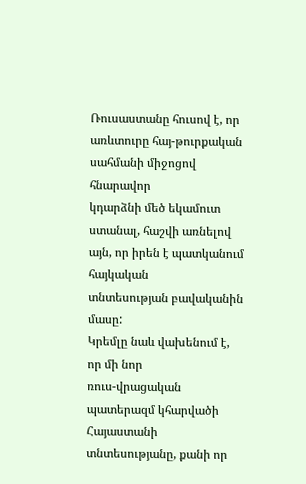Ռուսաստանը հուսով է, որ առևտուրը հայ-թուրքական սահմանի միջոցով հնարավոր
կդարձնի մեծ եկամուտ ստանալ, հաշվի առնելով այն, որ իրեն է պատկանում հայկական
տնտեսության բավականին մասը:
Կրեմլը նաև վախենում է, որ մի նոր
ռուս-վրացական պատերազմ կհարվածի Հայաստանի տնտեսությանը, քանի որ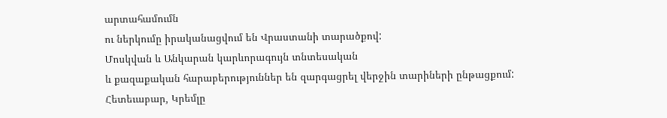արտահամումն
ու ներկումը իրականացվում են Վրաստանի տարածքով:
Մոսկվան և Անկարան կարևորագույն տնտեսական
և քազաքական հարաբերություններ են զարգացրել վերջին տարիների ընթացքում:
Հետեւաբար, Կրեմլը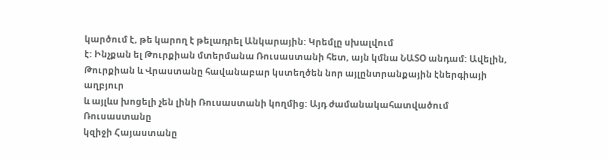կարծում է, թե կարող է թելադրել Անկարային: Կրեմլը սխալվում
է: Ինչքան ել Թուրքիան մտերմանա Ռուսաստանի հետ, այն կմնա ՆԱՏՕ անդամ: Ավելին,
Թուրքիան և Վրաստանը հավանաբար կստեղծեն նոր այլընտրանքային էներգիայի աղբյուր
և այլևս խոցելի չեն լինի Ռուսաստանի կողմից: Այդ ժամանակահատվածում Ռուսաստանը
կզիջի Հայաստանը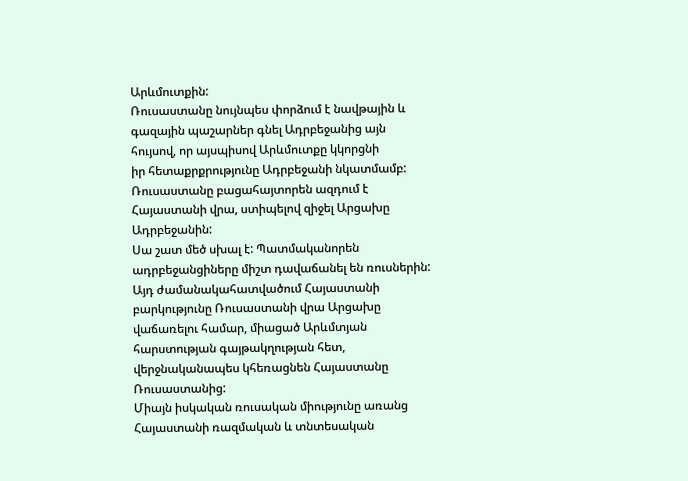Արևմուտքին:
Ռուսաստանը նույնպես փորձում է նավթային և
գազային պաշարներ գնել Ադրբեջանից այն հույսով, որ այսպիսով Արևմուտքը կկորցնի
իր հետաքրքրությունը Ադրբեջանի նկատմամբ: Ռուսաստանը բացահայտորեն ազդում է
Հայաստանի վրա, ստիպելով զիջել Արցախը Ադրբեջանին:
Սա շատ մեծ սխալ է: Պատմականորեն
ադրբեջանցիները միշտ դավաճանել են ռուսներին: Այդ ժամանակահատվածում Հայաստանի
բարկությունը Ռուսաստանի վրա Արցախը վաճառելու համար, միացած Արևմտյան
հարստության գայթակղության հետ, վերջնականապես կհեռացնեն Հայաստանը Ռուսաստանից:
Միայն իսկական ռուսական միությունը առանց Հայաստանի ռազմական և տնտեսական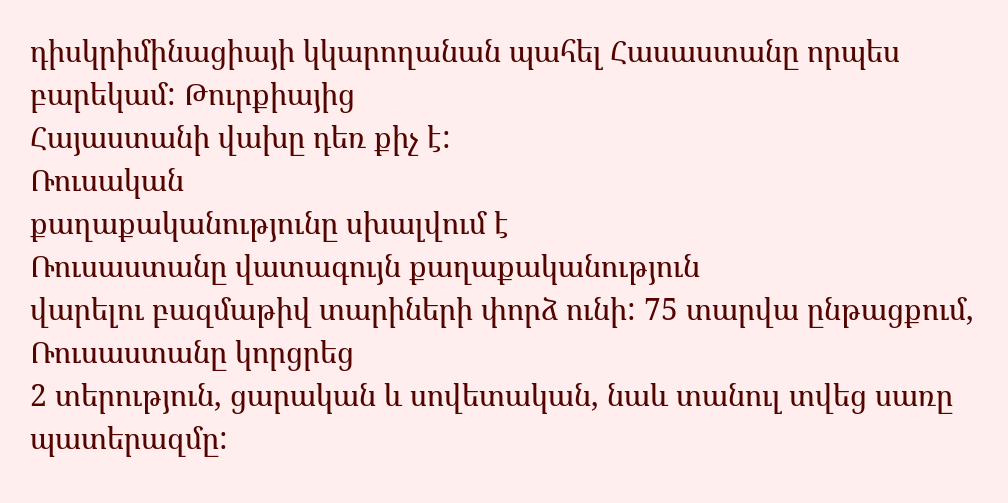դիսկրիմինացիայի կկարողանան պահել Հասաստանը որպես բարեկամ: Թուրքիայից
Հայաստանի վախը դեռ քիչ է:
Ռուսական
քաղաքականությունը սխալվում է
Ռուսաստանը վատագույն քաղաքականություն
վարելու բազմաթիվ տարիների փորձ ունի: 75 տարվա ընթացքում, Ռուսաստանը կորցրեց
2 տերություն, ցարական և սովետական, նաև տանուլ տվեց սառը պատերազմը: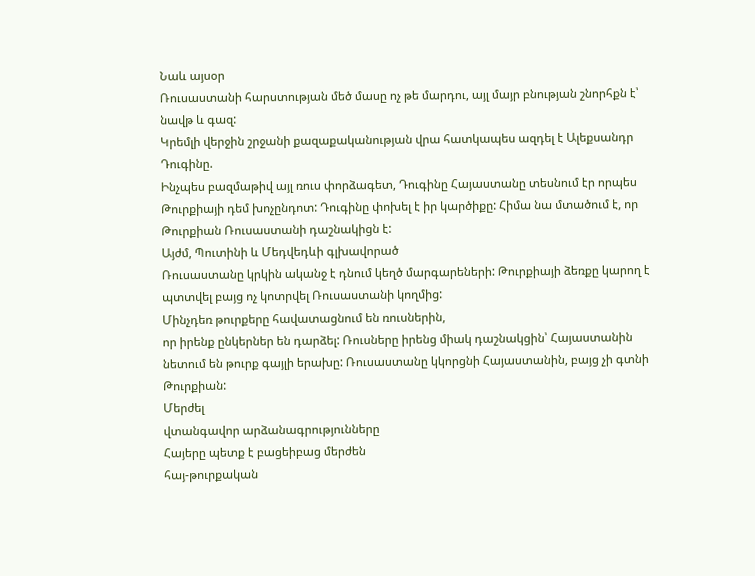Նաև այսօր
Ռուսաստանի հարստության մեծ մասը ոչ թե մարդու, այլ մայր բնության շնորհքն է՝
նավթ և գազ:
Կրեմլի վերջին շրջանի քազաքականության վրա հատկապես ազդել է Ալեքսանդր Դուգինը.
Ինչպես բազմաթիվ այլ ռուս փորձագետ, Դուգինը Հայաստանը տեսնում էր որպես
Թուրքիայի դեմ խոչընդոտ: Դուգինը փոխել է իր կարծիքը: Հիմա նա մտածում է, որ
Թուրքիան Ռուսաստանի դաշնակիցն է:
Այժմ, Պուտինի և Մեդվեդևի գլխավորած
Ռուսաստանը կրկին ականջ է դնում կեղծ մարգարեների: Թուրքիայի ձեռքը կարող է
պտտվել բայց ոչ կոտրվել Ռուսաստանի կողմից:
Մինչդեռ թուրքերը հավատացնում են ռուսներին,
որ իրենք ընկերներ են դարձել: Ռուսները իրենց միակ դաշնակցին՝ Հայաստանին
նետում են թուրք գայլի երախը: Ռուսաստանը կկորցնի Հայաստանին, բայց չի գտնի
Թուրքիան:
Մերժել
վտանգավոր արձանագրությունները
Հայերը պետք է բացեիբաց մերժեն
հայ-թուրքական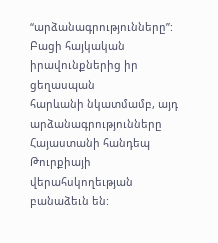“արձանագրությունները”: Բացի հայկական իրավունքներից իր ցեղասպան
հարևանի նկատմամբ, այդ արձանագրությունները Հայաստանի հանդեպ Թուրքիայի
վերահսկողեւթյան բանաձեւն են: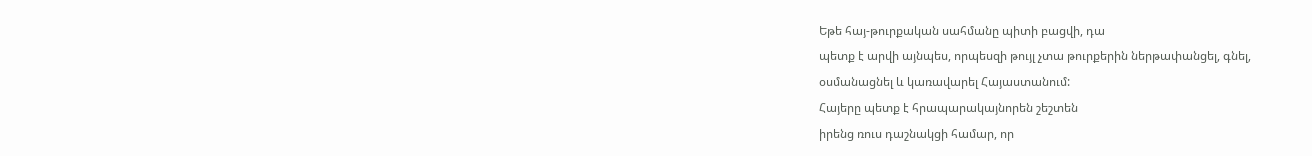Եթե հայ-թուրքական սահմանը պիտի բացվի, դա
պետք է արվի այնպես, որպեսզի թույլ չտա թուրքերին ներթափանցել, գնել,
օսմանացնել և կառավարել Հայաստանում:
Հայերը պետք է հրապարակայնորեն շեշտեն
իրենց ռուս դաշնակցի համար, որ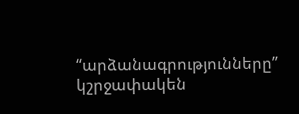“արձանագրությունները” կշրջափակեն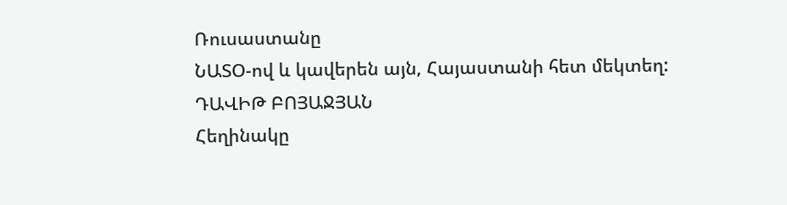Ռուսաստանը
ՆԱՏՕ-ով և կավերեն այն, Հայաստանի հետ մեկտեղ:
ԴԱՎԻԹ ԲՈՅԱՋՅԱՆ
Հեղինակը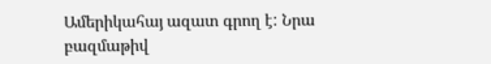Ամերիկահայ ազատ գրող է: Նրա
բազմաթիվ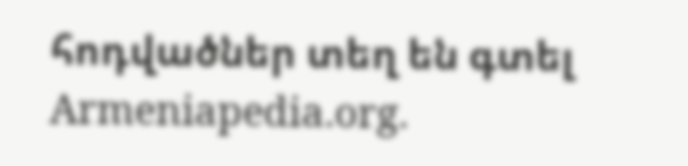հոդվածներ տեղ են գտել
Armeniapedia.org.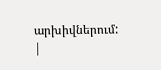արխիվներում:
|